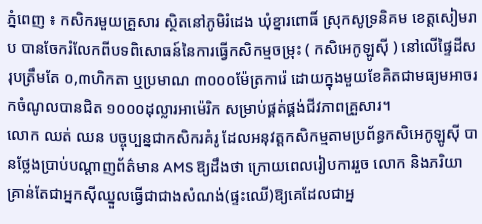ភ្នំពេញ ៖ កសិករមួយគ្រួសារ ស្ថិតនៅភូមិរំដេង ឃុំខ្នារពោធិ៍ ស្រុកសូទ្រនិគម ខេត្តសៀមរាប បានចែករំលែកពីបទពិសោធន៍នៃការធ្វើកសិកម្មចម្រុះ ( កសិអេកូឡូស៊ី ) នៅលើផ្ទៃដីសរុបត្រឹមតែ ០,៣ហិកតា ឬប្រមាណ ៣០០០ម៉ែត្រការ៉េ ដោយក្នុងមួយខែគិតជាមធ្យមអាចរកចំណូលបានជិត ១០០០ដុល្លារអាម៉េរិក សម្រាប់ផ្គត់ផ្គង់ជីវភាពគ្រួសារ។
លោក ឈត់ ឈន បច្ចុប្បន្នជាកសិករគំរូ ដែលអនុវត្តកសិកម្មតាមប្រព័ន្ធកសិអេកូឡូស៊ី បានថ្លែងប្រាប់បណ្ដាញព័ត៌មាន AMS ឱ្យដឹងថា ក្រោយពេលរៀបការរួច លោក និងភរិយា គ្រាន់តែជាអ្នកស៊ីឈ្នួលធ្វើជាជាងសំណង់(ផ្ទះឈើ)ឱ្យគេដែលជាអ្ន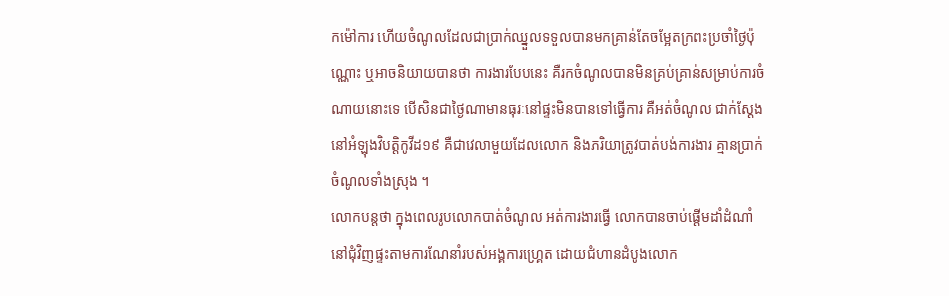កម៉ៅការ ហើយចំណូលដែលជាប្រាក់ឈ្នួលទទួលបានមកគ្រាន់តែចម្អែតក្រពះប្រចាំថ្ងៃប៉ុណ្ណោះ ឬអាចនិយាយបានថា ការងារបែបនេះ គឺរកចំណូលបានមិនគ្រប់គ្រាន់សម្រាប់ការចំណាយនោះទេ បើសិនជាថ្ងៃណាមានធុរៈនៅផ្ទះមិនបានទៅធ្វើការ គឺអត់ចំណូល ជាក់ស្ដែង នៅអំឡុងវិបត្តិកូវីដ១៩ គឺជាវេលាមួយដែលលោក និងភរិយាត្រូវបាត់បង់ការងារ គ្មានប្រាក់ចំណូលទាំងស្រុង ។
លោកបន្តថា ក្នុងពេលរូបលោកបាត់ចំណូល អត់ការងារធ្វើ លោកបានចាប់ផ្ដើមដាំដំណាំនៅជុំវិញផ្ទះតាមការណែនាំរបស់អង្គការហ្គ្រេត ដោយជំហានដំបូងលោក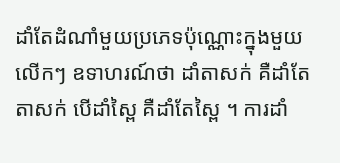ដាំតែដំណាំមួយប្រភេទប៉ុណ្ណោះក្នុងមួយលើកៗ ឧទាហរណ៍ថា ដាំតាសក់ គឺដាំតែតាសក់ បើដាំស្ពៃ គឺដាំតែស្ពៃ ។ ការដាំ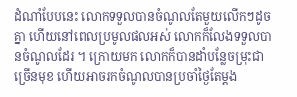ដំណាំបែបនេះ លោកទទួលបានចំណូលតែមួយលើកៗដូចគ្នា ហើយនៅពេលប្រមូលផលអស់ លោកក៏លែងទទួលបានចំណូលដែរ ។ ក្រោយមក លោកក៏បានដាំបន្លែចម្រុះជាច្រើនមុខ ហើយអាចរកចំណូលបានប្រចាំថ្ងៃតែម្ដង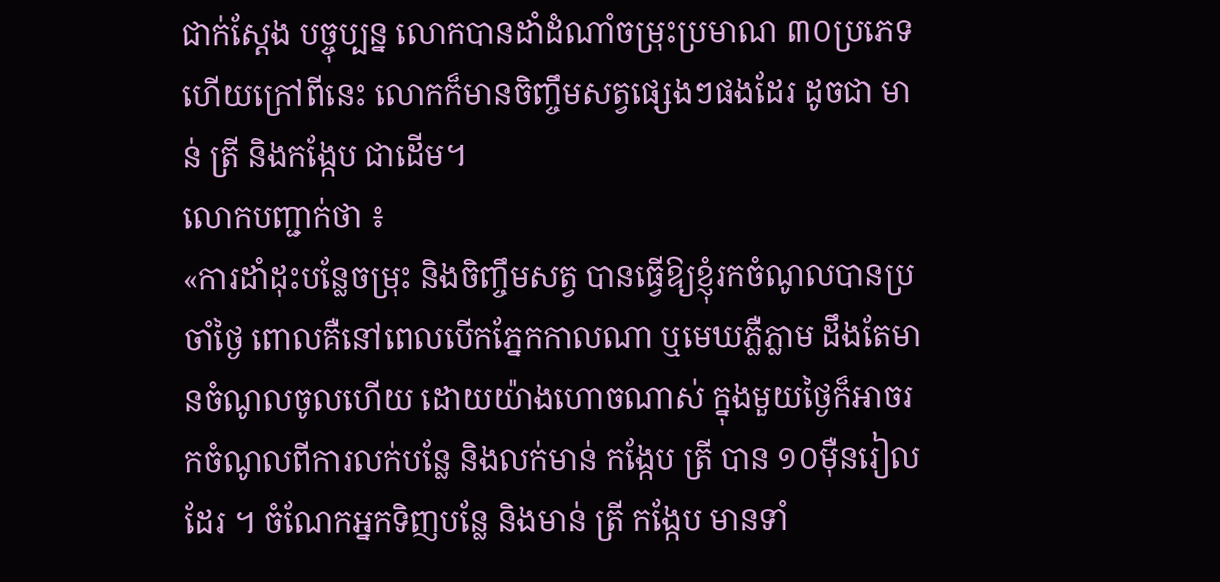ជាក់ស្ដែង បច្ចុប្បន្ន លោកបានដាំដំណាំចម្រុះប្រមាណ ៣០ប្រភេទ ហើយក្រៅពីនេះ លោកក៏មានចិញ្ចឹមសត្វផ្សេងៗផងដែរ ដូចជា មាន់ ត្រី និងកង្កែប ជាដើម។
លោកបញ្ជាក់ថា ៖
«ការដាំដុះបន្លែចម្រុះ និងចិញ្ចឹមសត្វ បានធ្វើឱ្យខ្ញុំរកចំណូលបានប្រចាំថ្ងៃ ពោលគឺនៅពេលបើកភ្នែកកាលណា ឬមេឃភ្លឺភ្លាម ដឹងតែមានចំណូលចូលហើយ ដោយយ៉ាងហោចណាស់ ក្នុងមួយថ្ងៃក៏អាចរកចំណូលពីការលក់បន្លែ និងលក់មាន់ កង្កែប ត្រី បាន ១០ម៉ឺនរៀលដែរ ។ ចំណែកអ្នកទិញបន្លែ និងមាន់ ត្រី កង្កែប មានទាំ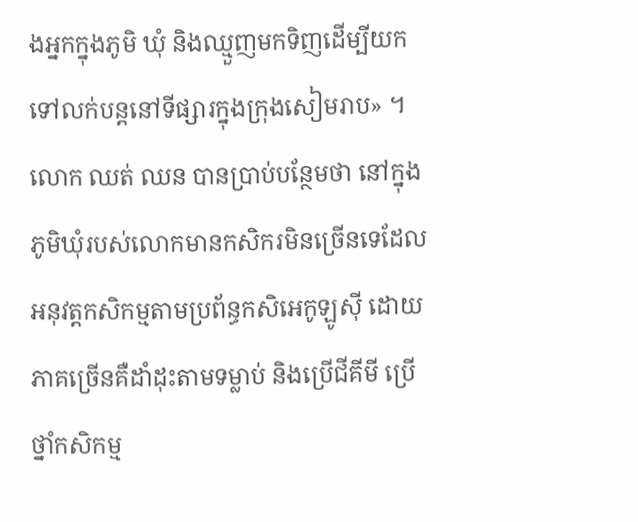ងអ្នកក្នុងភូមិ ឃុំ និងឈ្មួញមកទិញដើម្បីយកទៅលក់បន្តនៅទីផ្សារក្នុងក្រុងសៀមរាប» ។
លោក ឈត់ ឈន បានប្រាប់បន្ថែមថា នៅក្នុងភូមិឃុំរបស់លោកមានកសិករមិនច្រើនទេដែលអនុវត្តកសិកម្មតាមប្រព័ន្ធកសិអេកូឡូស៊ី ដោយភាគច្រើនគឺដាំដុះតាមទម្លាប់ និងប្រើជីគីមី ប្រើថ្នាំកសិកម្ម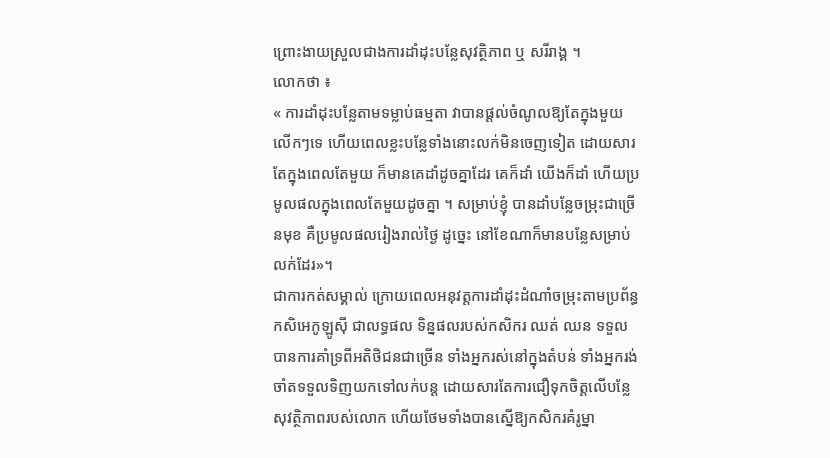ព្រោះងាយស្រួលជាងការដាំដុះបន្លែសុវត្ថិភាព ឬ សរីរាង្គ ។
លោកថា ៖
« ការដាំដុះបន្លែតាមទម្លាប់ធម្មតា វាបានផ្ដល់ចំណូលឱ្យតែក្នុងមួយលើកៗទេ ហើយពេលខ្លះបន្លែទាំងនោះលក់មិនចេញទៀត ដោយសារតែក្នុងពេលតែមួយ ក៏មានគេដាំដូចគ្នាដែរ គេក៏ដាំ យើងក៏ដាំ ហើយប្រមូលផលក្នុងពេលតែមួយដូចគ្នា ។ សម្រាប់ខ្ញុំ បានដាំបន្លែចម្រុះជាច្រើនមុខ គឺប្រមូលផលរៀងរាល់ថ្ងៃ ដូច្នេះ នៅខែណាក៏មានបន្លែសម្រាប់លក់ដែរ»។
ជាការកត់សម្គាល់ ក្រោយពេលអនុវត្តការដាំដុះដំណាំចម្រុះតាមប្រព័ន្ធកសិអេកូឡូស៊ី ជាលទ្ធផល ទិន្នផលរបស់កសិករ ឈត់ ឈន ទទួលបានការគាំទ្រពីអតិថិជនជាច្រើន ទាំងអ្នករស់នៅក្នុងតំបន់ ទាំងអ្នករង់ចាំតទទួលទិញយកទៅលក់បន្ត ដោយសារតែការជឿទុកចិត្តលើបន្លែសុវត្ថិភាពរបស់លោក ហើយថែមទាំងបានស្នើឱ្យកសិករគំរូម្នា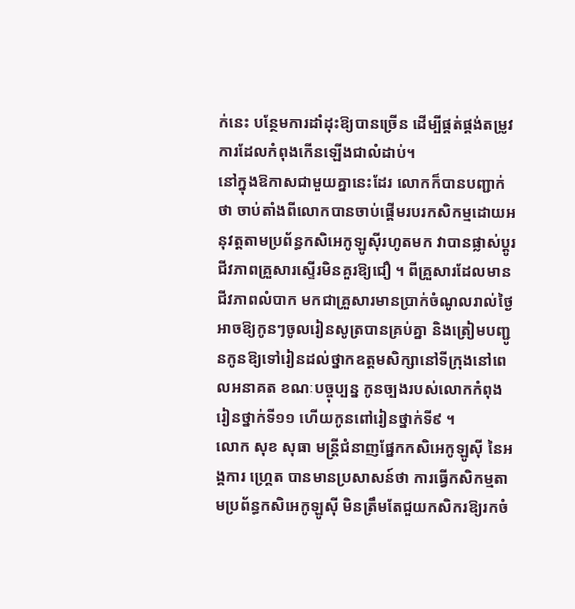ក់នេះ បន្ថែមការដាំដុះឱ្យបានច្រើន ដើម្បីផ្គត់ផ្គង់តម្រូវការដែលកំពុងកើនឡើងជាលំដាប់។
នៅក្នុងឱកាសជាមួយគ្នានេះដែរ លោកក៏បានបញ្ជាក់ថា ចាប់តាំងពីលោកបានចាប់ផ្ដើមរបរកសិកម្មដោយអនុវត្តតាមប្រព័ន្ធកសិអេកូឡូស៊ីរហូតមក វាបានផ្លាស់ប្តូរជីវភាពគ្រួសារស្ទើរមិនគួរឱ្យជឿ ។ ពីគ្រួសារដែលមានជីវភាពលំបាក មកជាគ្រួសារមានប្រាក់ចំណូលរាល់ថ្ងៃ អាចឱ្យកូនៗចូលរៀនសូត្របានគ្រប់គ្នា និងត្រៀមបញ្ជូនកូនឱ្យទៅរៀនដល់ថ្នាកឧត្តមសិក្សានៅទីក្រុងនៅពេលអនាគត ខណៈបច្ចុប្បន្ន កូនច្បងរបស់លោកកំពុងរៀនថ្នាក់ទី១១ ហើយកូនពៅរៀនថ្នាក់ទី៩ ។
លោក សុខ សុធា មន្ត្រីជំនាញផ្នែកកសិអេកូឡូស៊ី នៃអង្គការ ហ្គ្រេត បានមានប្រសាសន៍ថា ការធ្វើកសិកម្មតាមប្រព័ន្ធកសិអេកូឡូស៊ី មិនត្រឹមតែជួយកសិករឱ្យរកចំ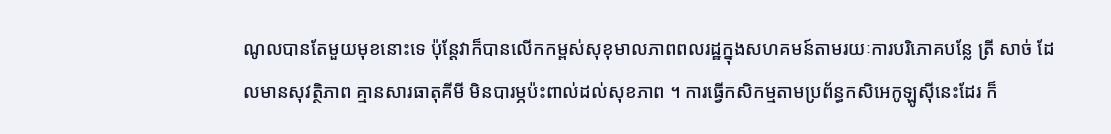ណូលបានតែមួយមុខនោះទេ ប៉ុន្តែវាក៏បានលើកកម្ពស់សុខុមាលភាពពលរដ្ឋក្នុងសហគមន៍តាមរយៈការបរិភោគបន្លែ ត្រី សាច់ ដែលមានសុវត្ថិភាព គ្មានសារធាតុគីមី មិនបារម្ភប៉ះពាល់ដល់សុខភាព ។ ការធ្វើកសិកម្មតាមប្រព័ន្ធកសិអេកូឡូស៊ីនេះដែរ ក៏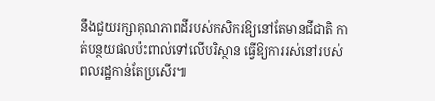នឹងជួយរក្សាគុណភាពដីរបស់កសិករឱ្យនៅតែមានជីជាតិ កាត់បន្ថយផលប៉ះពាល់ទៅលើបរិស្ថាន ធ្វើឱ្យការរស់នៅរបស់ពលរដ្ឋកាន់តែប្រសើរ៕